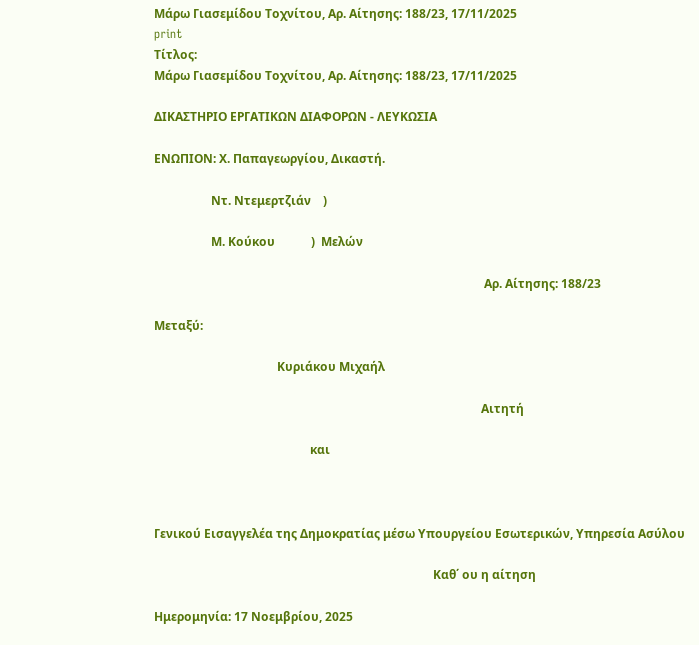Μάρω Γιασεμίδου Τοχνίτου, Αρ. Αίτησης: 188/23, 17/11/2025
print
Τίτλος:
Μάρω Γιασεμίδου Τοχνίτου, Αρ. Αίτησης: 188/23, 17/11/2025

ΔΙΚΑΣΤΗΡΙΟ ΕΡΓΑΤΙΚΩΝ ΔΙΑΦΟΡΩΝ - ΛΕΥΚΩΣΙΑ

ΕΝΩΠΙΟΝ: Χ. Παπαγεωργίου, Δικαστή.

                   Ντ. Ντεμερτζιάν    )

                   Μ. Κούκου            )  Μελών

                                                                                                              Αρ. Αίτησης: 188/23

Μεταξύ:

                                         Κυριάκου Μιχαήλ

                                                                                                             Αιτητή

                                                    και



Γενικού Εισαγγελέα της Δημοκρατίας μέσω Υπουργείου Εσωτερικών, Υπηρεσία Ασύλου

                                                                                             Καθ΄ ου η αίτηση

Ημερομηνία: 17 Νοεμβρίου, 2025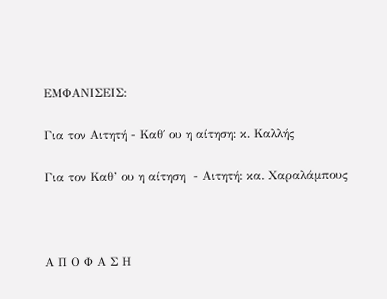ΕΜΦΑΝΙΣΕΙΣ:

Για τον Αιτητή - Καθ΄ ου η αίτηση: κ. Καλλής

Για τον Καθ’ ου η αίτηση  - Αιτητή: κα. Χαραλάμπους



Α Π Ο Φ Α Σ Η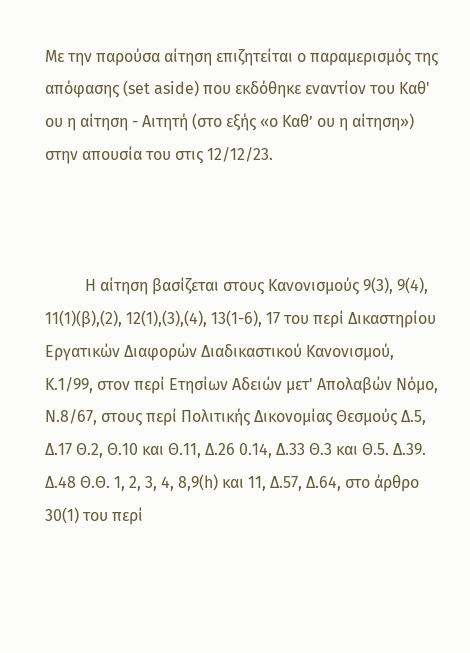Με την παρούσα αίτηση επιζητείται ο παραμερισμός της απόφασης (set aside) που εκδόθηκε εναντίον του Καθ' ου η αίτηση - Αιτητή (στο εξής «ο Καθ’ ου η αίτηση») στην απουσία του στις 12/12/23.



          Η αίτηση βασίζεται στους Κανονισμούς 9(3), 9(4), 11(1)(β),(2), 12(1),(3),(4), 13(1-6), 17 του περί Δικαστηρίου Εργατικών Διαφορών Διαδικαστικού Κανονισμού, Κ.1/99, στον περί Ετησίων Αδειών μετ' Απολαβών Νόμο, Ν.8/67, στους περί Πολιτικής Δικονομίας Θεσμούς Δ.5, Δ.17 Θ.2, Θ.10 και Θ.11, Δ.26 0.14, Δ.33 Θ.3 και Θ.5. Δ.39. Δ.48 Θ.Θ. 1, 2, 3, 4, 8,9(h) και 11, Δ.57, Δ.64, στο άρθρο 30(1) του περί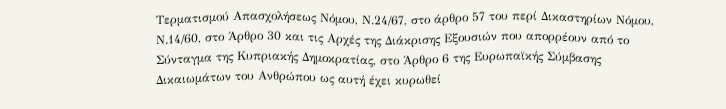Τερματισμού Απασχολήσεως Νόμου, Ν.24/67, στο άρθρο 57 του περί Δικαστηρίων Νόμου, Ν.14/60, στο Άρθρο 30 και τις Αρχές της Διάκρισης Εξουσιών που απορρέουν από το Σύνταγμα της Κυπριακής Δημοκρατίας, στο Άρθρο 6 της Ευρωπαϊκής Σύμβασης Δικαιωμάτων του Ανθρώπου ως αυτή έχει κυρωθεί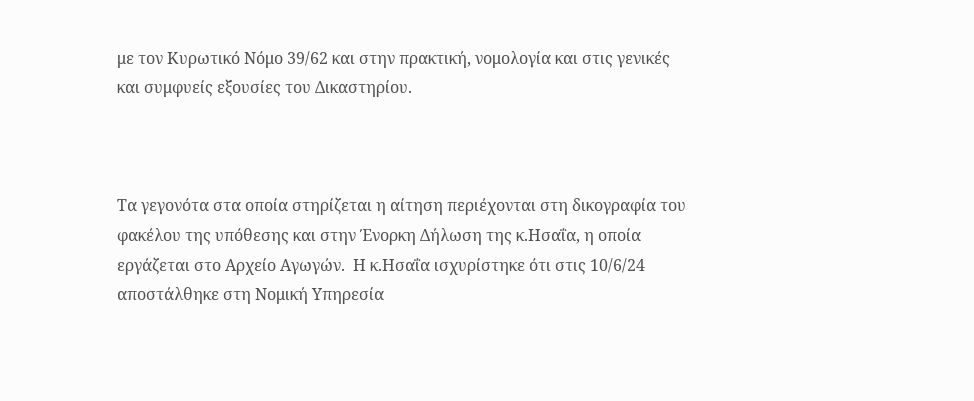με τον Κυρωτικό Νόμο 39/62 και στην πρακτική, νομολογία και στις γενικές και συμφυείς εξουσίες του Δικαστηρίου.



Τα γεγονότα στα οποία στηρίζεται η αίτηση περιέχονται στη δικογραφία του  φακέλου της υπόθεσης και στην Ένορκη Δήλωση της κ.Ησαΐα, η οποία εργάζεται στο Αρχείο Αγωγών.  Η κ.Ησαΐα ισχυρίστηκε ότι στις 10/6/24 αποστάλθηκε στη Νομική Υπηρεσία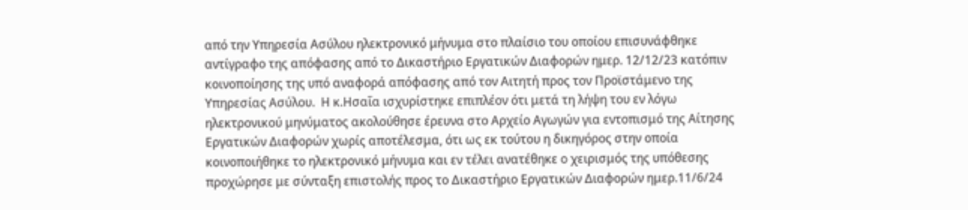από την Υπηρεσία Ασύλου ηλεκτρονικό μήνυμα στο πλαίσιο του οποίου επισυνάφθηκε αντίγραφο της απόφασης από το Δικαστήριο Εργατικών Διαφορών ημερ. 12/12/23 κατόπιν κοινοποίησης της υπό αναφορά απόφασης από τον Αιτητή προς τον Προϊστάμενο της Υπηρεσίας Ασύλου.  Η κ.Ησαΐα ισχυρίστηκε επιπλέον ότι μετά τη λήψη του εν λόγω ηλεκτρονικού μηνύματος ακολούθησε έρευνα στο Αρχείο Αγωγών για εντοπισμό της Αίτησης Εργατικών Διαφορών χωρίς αποτέλεσμα, ότι ως εκ τούτου η δικηγόρος στην οποία κοινοποιήθηκε το ηλεκτρονικό μήνυμα και εν τέλει ανατέθηκε o χειρισμός της υπόθεσης προχώρησε με σύνταξη επιστολής προς το Δικαστήριο Εργατικών Διαφορών ημερ.11/6/24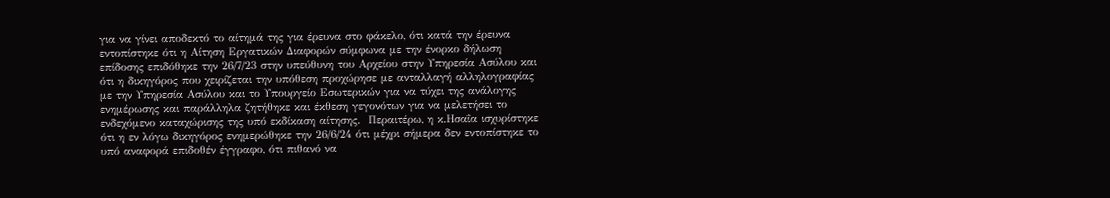για να γίνει αποδεκτό το αίτημά της για έρευνα στο φάκελο, ότι κατά την έρευνα εντοπίστηκε ότι η Αίτηση Εργατικών Διαφορών σύμφωνα με την ένορκο δήλωση επίδοσης επιδόθηκε την 26/7/23 στην υπεύθυνη του Αρχείου στην Υπηρεσία Ασύλου και ότι η δικηγόρος που χειρίζεται την υπόθεση προχώρησε με ανταλλαγή αλληλογραφίας με την Υπηρεσία Ασύλου και το Υπουργείο Εσωτερικών για να τύχει της ανάλογης ενημέρωσης και παράλληλα ζητήθηκε και έκθεση γεγονότων για να μελετήσει το ενδεχόμενο καταχώρισης της υπό εκδίκαση αίτησης.  Περαιτέρω, η κ.Ησαΐα ισχυρίστηκε ότι η εν λόγω δικηγόρος ενημερώθηκε την 26/6/24 ότι μέχρι σήμερα δεν εντοπίστηκε το υπό αναφορά επιδοθέν έγγραφο, ότι πιθανό να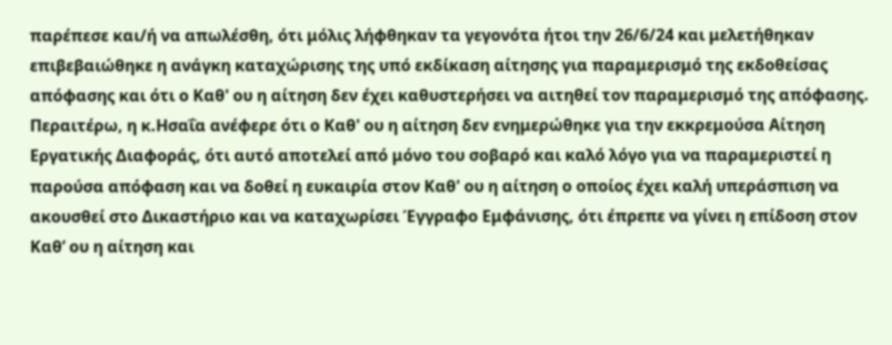παρέπεσε και/ή να απωλέσθη, ότι μόλις λήφθηκαν τα γεγονότα ήτοι την 26/6/24 και μελετήθηκαν επιβεβαιώθηκε η ανάγκη καταχώρισης της υπό εκδίκαση αίτησης για παραμερισμό της εκδοθείσας απόφασης και ότι ο Καθ' ου η αίτηση δεν έχει καθυστερήσει να αιτηθεί τον παραμερισμό της απόφασης.  Περαιτέρω, η κ.Ησαΐα ανέφερε ότι ο Καθ' ου η αίτηση δεν ενημερώθηκε για την εκκρεμούσα Αίτηση Εργατικής Διαφοράς, ότι αυτό αποτελεί από μόνο του σοβαρό και καλό λόγο για να παραμεριστεί η παρούσα απόφαση και να δοθεί η ευκαιρία στον Καθ' ου η αίτηση ο οποίος έχει καλή υπεράσπιση να ακουσθεί στο Δικαστήριο και να καταχωρίσει Έγγραφο Εμφάνισης, ότι έπρεπε να γίνει η επίδοση στον Καθ’ ου η αίτηση και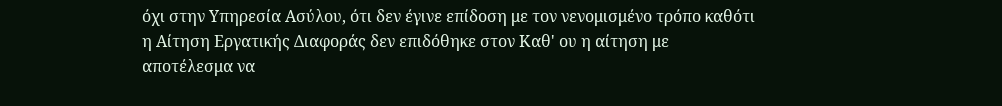όχι στην Υπηρεσία Ασύλου, ότι δεν έγινε επίδοση με τον νενομισμένο τρόπο καθότι η Αίτηση Εργατικής Διαφοράς δεν επιδόθηκε στον Καθ' ου η αίτηση με αποτέλεσμα να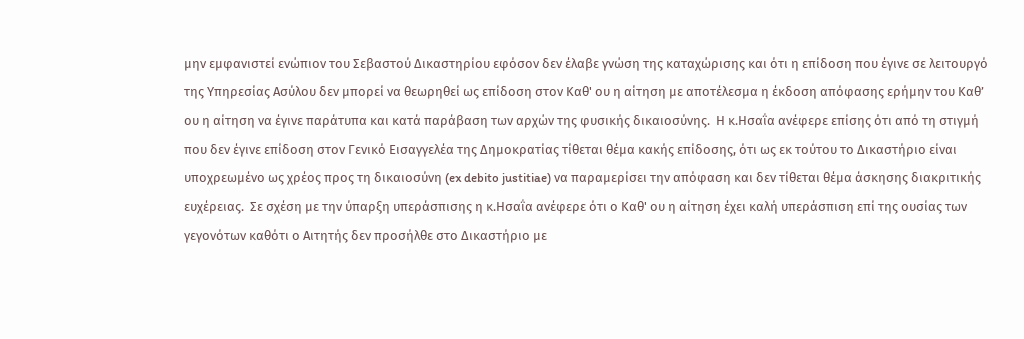μην εμφανιστεί ενώπιον του Σεβαστού Δικαστηρίου εφόσον δεν έλαβε γνώση της καταχώρισης και ότι η επίδοση που έγινε σε λειτουργό της Υπηρεσίας Ασύλου δεν μπορεί να θεωρηθεί ως επίδοση στον Καθ' ου η αίτηση με αποτέλεσμα η έκδοση απόφασης ερήμην του Καθ’ ου η αίτηση να έγινε παράτυπα και κατά παράβαση των αρχών της φυσικής δικαιοσύνης.  Η κ.Ησαΐα ανέφερε επίσης ότι από τη στιγμή που δεν έγινε επίδοση στον Γενικό Εισαγγελέα της Δημοκρατίας τίθεται θέμα κακής επίδοσης, ότι ως εκ τούτου το Δικαστήριο είναι υποχρεωμένο ως χρέος προς τη δικαιοσύνη (ex debito justitiae) να παραμερίσει την απόφαση και δεν τίθεται θέμα άσκησης διακριτικής ευχέρειας.  Σε σχέση με την ύπαρξη υπεράσπισης η κ.Ησαΐα ανέφερε ότι ο Καθ' ου η αίτηση έχει καλή υπεράσπιση επί της ουσίας των γεγονότων καθότι ο Αιτητής δεν προσήλθε στο Δικαστήριο με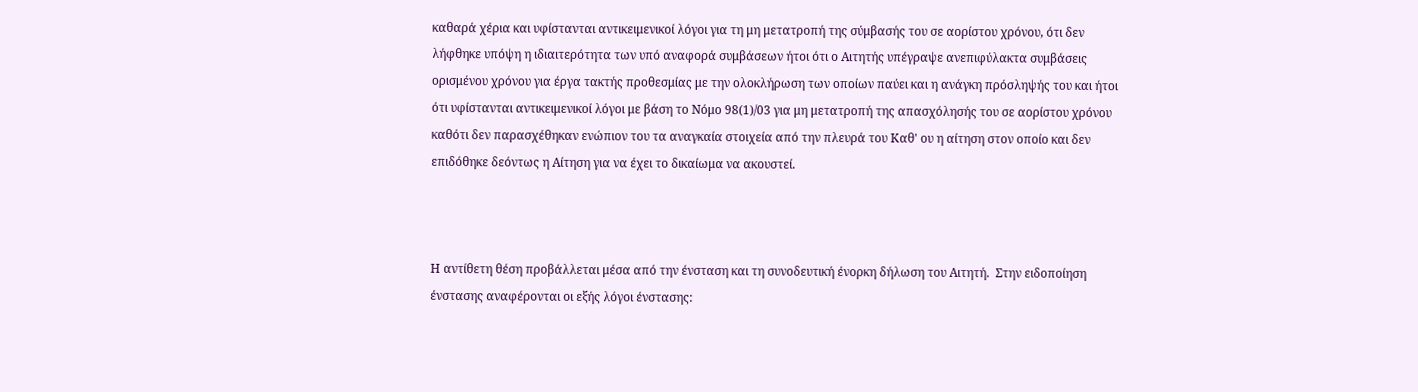καθαρά χέρια και υφίστανται αντικειμενικοί λόγοι για τη μη μετατροπή της σύμβασής του σε αορίστου χρόνου, ότι δεν λήφθηκε υπόψη η ιδιαιτερότητα των υπό αναφορά συμβάσεων ήτοι ότι ο Αιτητής υπέγραψε ανεπιφύλακτα συμβάσεις ορισμένου χρόνου για έργα τακτής προθεσμίας με την ολοκλήρωση των οποίων παύει και η ανάγκη πρόσληψής του και ήτοι ότι υφίστανται αντικειμενικοί λόγοι με βάση το Νόμο 98(1)/03 για μη μετατροπή της απασχόλησής του σε αορίστου χρόνου καθότι δεν παρασχέθηκαν ενώπιον του τα αναγκαία στοιχεία από την πλευρά του Καθ' ου η αίτηση στον οποίο και δεν επιδόθηκε δεόντως η Αίτηση για να έχει το δικαίωμα να ακουστεί.



Η αντίθετη θέση προβάλλεται μέσα από την ένσταση και τη συνοδευτική ένορκη δήλωση του Αιτητή.  Στην ειδοποίηση ένστασης αναφέρονται οι εξής λόγοι ένστασης: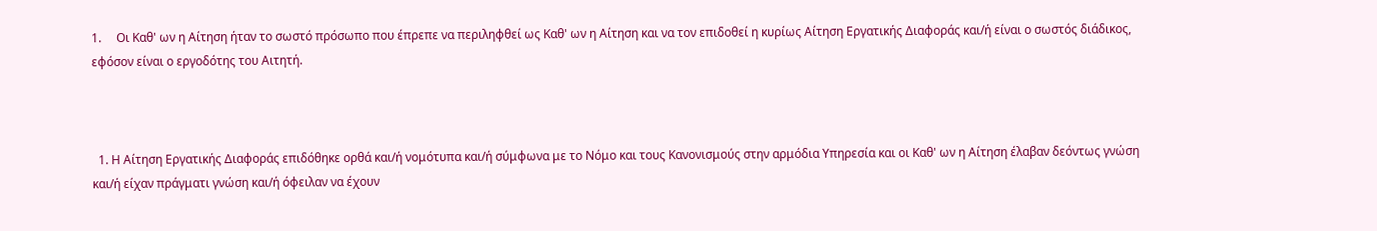1.     Οι Καθ' ων η Αίτηση ήταν το σωστό πρόσωπο που έπρεπε να περιληφθεί ως Καθ' ων η Αίτηση και να τον επιδοθεί η κυρίως Αίτηση Εργατικής Διαφοράς και/ή είναι ο σωστός διάδικος, εφόσον είναι ο εργοδότης του Αιτητή.



  1. Η Αίτηση Εργατικής Διαφοράς επιδόθηκε ορθά και/ή νομότυπα και/ή σύμφωνα με το Νόμο και τους Κανονισμούς στην αρμόδια Υπηρεσία και οι Καθ' ων η Αίτηση έλαβαν δεόντως γνώση και/ή είχαν πράγματι γνώση και/ή όφειλαν να έχουν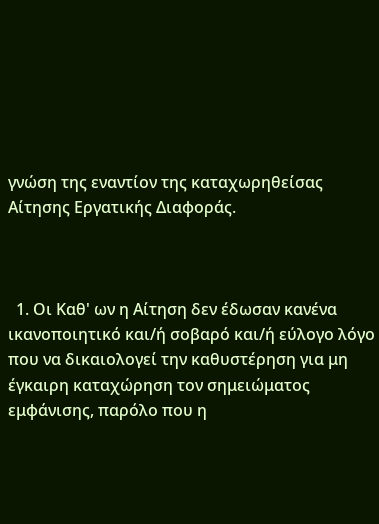γνώση της εναντίον της καταχωρηθείσας Αίτησης Εργατικής Διαφοράς.



  1. Οι Καθ' ων η Αίτηση δεν έδωσαν κανένα ικανοποιητικό και/ή σοβαρό και/ή εύλογο λόγο που να δικαιολογεί την καθυστέρηση για μη έγκαιρη καταχώρηση τον σημειώματος εμφάνισης, παρόλο που η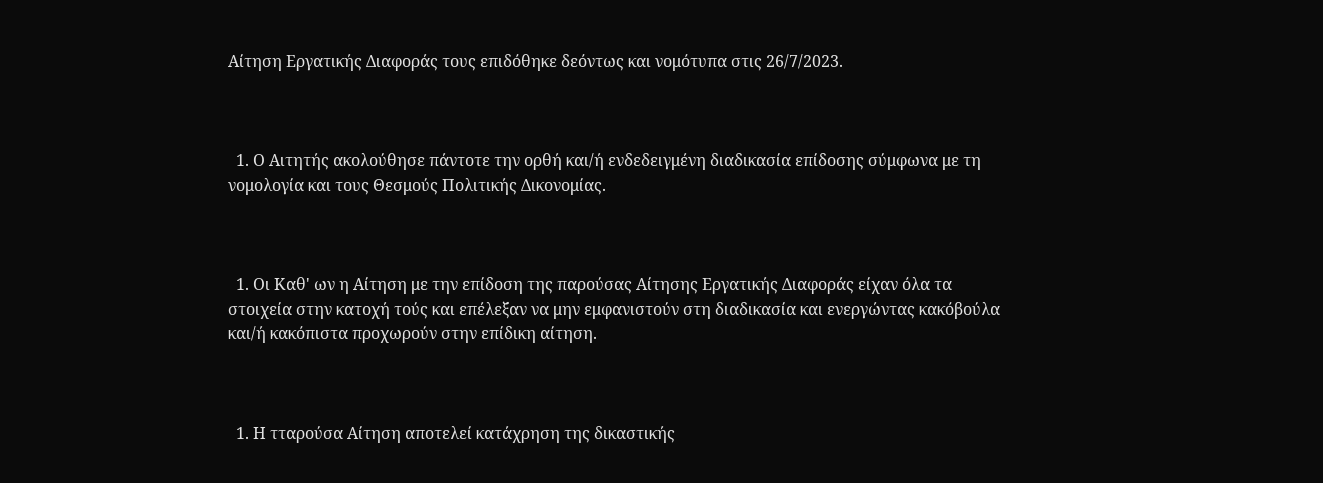Αίτηση Εργατικής Διαφοράς τους επιδόθηκε δεόντως και νομότυπα στις 26/7/2023.



  1. Ο Αιτητής ακολούθησε πάντοτε την ορθή και/ή ενδεδειγμένη διαδικασία επίδοσης σύμφωνα με τη νομολογία και τους Θεσμούς Πολιτικής Δικονομίας.



  1. Οι Καθ' ων η Αίτηση με την επίδοση της παρούσας Αίτησης Εργατικής Διαφοράς είχαν όλα τα στοιχεία στην κατοχή τούς και επέλεξαν να μην εμφανιστούν στη διαδικασία και ενεργώντας κακόβούλα και/ή κακόπιστα προχωρούν στην επίδικη αίτηση.



  1. Η τταρούσα Αίτηση αποτελεί κατάχρηση της δικαστικής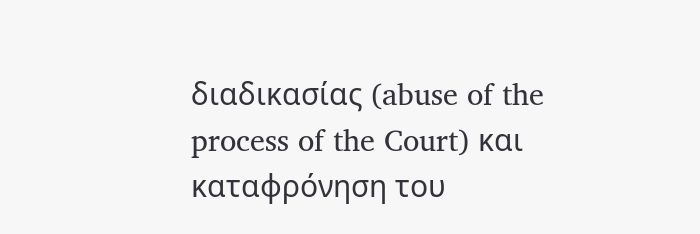διαδικασίας (abuse of the process of the Court) και καταφρόνηση του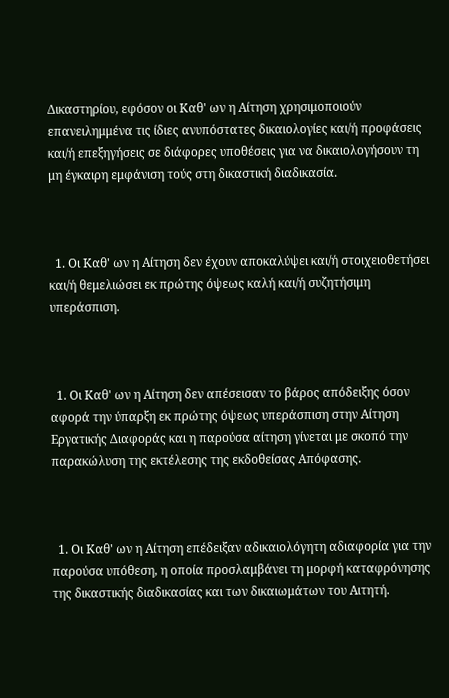Δικαστηρίου, εφόσον οι Καθ' ων η Αίτηση χρησιμοποιούν επανειλημμένα τις ίδιες ανυπόστατες δικαιολογίες και/ή προφάσεις και/ή επεξηγήσεις σε διάφορες υποθέσεις για να δικαιολογήσουν τη μη έγκαιρη εμφάνιση τούς στη δικαστική διαδικασία.



  1. Οι Καθ' ων η Αίτηση δεν έχουν αποκαλύψει και/ή στοιχειοθετήσει και/ή θεμελιώσει εκ πρώτης όψεως καλή και/ή συζητήσιμη υπεράσπιση.



  1. Οι Καθ' ων η Αίτηση δεν απέσεισαν το βάρος απόδειξης όσον αφορά την ύπαρξη εκ πρώτης όψεως υπεράσπιση στην Αίτηση Εργατικής Διαφοράς και η παρούσα αίτηση γίνεται με σκοπό την παρακώλυση της εκτέλεσης της εκδοθείσας Απόφασης.



  1. Οι Καθ' ων η Αίτηση επέδειξαν αδικαιολόγητη αδιαφορία για την παρούσα υπόθεση, η οποία προσλαμβάνει τη μορφή καταφρόνησης της δικαστικής διαδικασίας και των δικαιωμάτων του Αιτητή.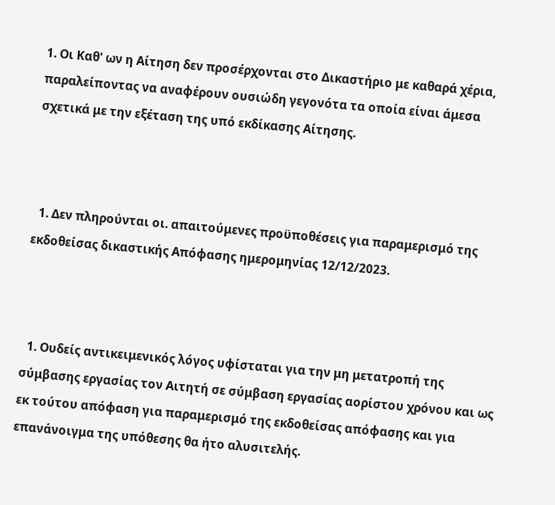1. Οι Καθ' ων η Αίτηση δεν προσέρχονται στο Δικαστήριο με καθαρά χέρια, παραλείποντας να αναφέρουν ουσιώδη γεγονότα τα οποία είναι άμεσα σχετικά με την εξέταση της υπό εκδίκασης Αίτησης.



  1. Δεν πληρούνται οι. απαιτούμενες προϋποθέσεις για παραμερισμό της εκδοθείσας δικαστικής Απόφασης ημερομηνίας 12/12/2023.



  1. Ουδείς αντικειμενικός λόγος υφίσταται για την μη μετατροπή της σύμβασης εργασίας τον Αιτητή σε σύμβαση εργασίας αορίστου χρόνου και ως εκ τούτου απόφαση για παραμερισμό της εκδοθείσας απόφασης και για επανάνοιγμα της υπόθεσης θα ήτο αλυσιτελής.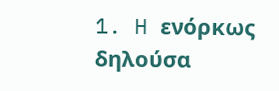1. H ενόρκως δηλούσα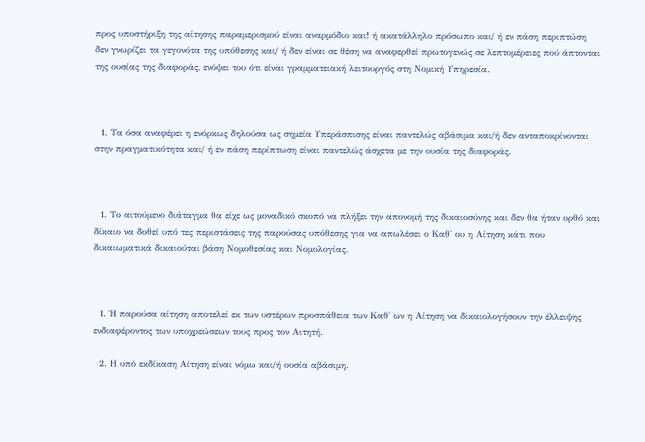προς υποστήριξη της αίτησης παραμερισμού είναι αναρμόδιο και! ή ακατάλληλο πρόσωπο και/ ή εν πάση περιπτώση δεν γνωρίζει τα γεγονότα της υπόθεσης και/ ή δεν είναι σε θέση να αναφερθεί πρωτογενώς σε λεπτομέρειες πού άπτονται της ουσίας της διαφοράς, ενόψει του ότι είναι γραμματειακή λειτουργός στη Νομική Υπηρεσία.



  1. Τα όσα αναφέρει η ενόρκως δηλούσα ως σημεία Υπεράσπισης είναι παντελώς αβάσιμα και/ή δεν ανταποκρίνονται στην πραγματικότητα και/ ή εν πάση περίπτωση είναι παντελώς άσχετα με την ουσία της διαφοράς.



  1. Το αιτούμενο διάταγμα θα είχε ως μοναδικό σκοπό να πλήξει την απονομή της δικαιοσύνης και δεν θα ήταν ορθό και δίκαιο να δοθεί υπό τες περιστάσεις της παρούσας υπόθεσης για να απωλέσει ο Καθ' ου η Αίτηση κάτι που δικαιωματικά δικαιούται βάση Νομοθεσίας και Νομολογίας.



  1. Ή παρούσα αίτηση αποτελεί εκ των υστέρων προσπάθεια των Καθ' ων η Αίτηση να δικαιολογήσουν την έλλειψης ενδιαφέροντος των υποχρεώσεων τους προς τον Αιτητή.

  2. Η υπό εκδίκαση Αίτηση είναι νόμω και/ή ουσία αβάσιμη.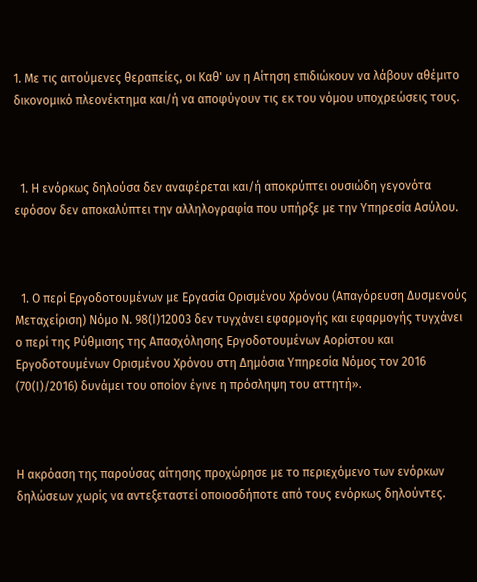1. Με τις αιτούμενες θεραπείες, οι Καθ' ων η Αίτηση επιδιώκουν να λάβουν αθέμιτο δικονομικό πλεονέκτημα και/ή να αποφύγουν τις εκ του νόμου υποχρεώσεις τους.



  1. Η ενόρκως δηλούσα δεν αναφέρεται και/ή αποκρύπτει ουσιώδη γεγονότα εφόσον δεν αποκαλύπτει την αλληλογραφία που υπήρξε με την Υπηρεσία Ασύλου.



  1. Ο περί Εργοδοτουμένων με Εργασία Ορισμένου Χρόνου (Απαγόρευση Δυσμενούς Μεταχείριση) Νόμο Ν. 98(Ι)12003 δεν τυγχάνει εφαρμογής και εφαρμογής τυγχάνει ο περί της Ρύθμισης της Απασχόλησης Εργοδοτουμένων Αορίστου και Εργοδοτουμένων Ορισμένου Χρόνου στη Δημόσια Υπηρεσία Νόμος τον 2016 (70(Ι)/2016) δυνάμει του οποίον έγινε η πρόσληψη του αττητή».



Η ακρόαση της παρούσας αίτησης προχώρησε με το περιεχόμενο των ενόρκων δηλώσεων χωρίς να αντεξεταστεί οποιοσδήποτε από τους ενόρκως δηλούντες.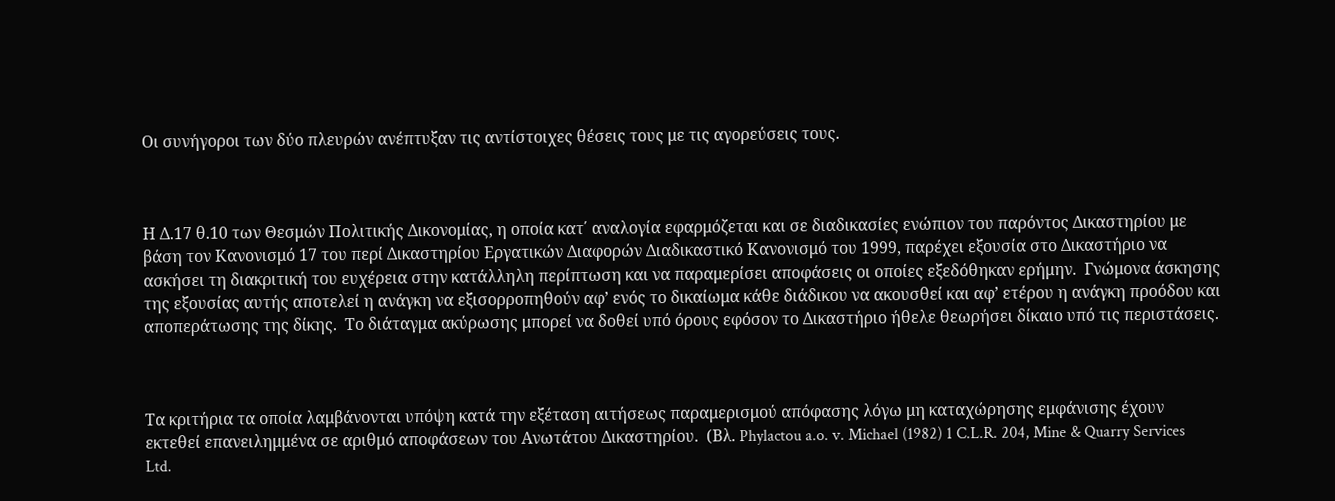Οι συνήγοροι των δύο πλευρών ανέπτυξαν τις αντίστοιχες θέσεις τους με τις αγορεύσεις τους.



Η Δ.17 θ.10 των Θεσμών Πολιτικής Δικονομίας, η οποία κατ΄ αναλογία εφαρμόζεται και σε διαδικασίες ενώπιον του παρόντος Δικαστηρίου με βάση τον Κανονισμό 17 του περί Δικαστηρίου Εργατικών Διαφορών Διαδικαστικό Κανονισμό του 1999, παρέχει εξουσία στο Δικαστήριο να ασκήσει τη διακριτική του ευχέρεια στην κατάλληλη περίπτωση και να παραμερίσει αποφάσεις οι οποίες εξεδόθηκαν ερήμην.  Γνώμονα άσκησης της εξουσίας αυτής αποτελεί η ανάγκη να εξισορροπηθούν αφ’ ενός το δικαίωμα κάθε διάδικου να ακουσθεί και αφ’ ετέρου η ανάγκη προόδου και αποπεράτωσης της δίκης.  Το διάταγμα ακύρωσης μπορεί να δοθεί υπό όρους εφόσον το Δικαστήριο ήθελε θεωρήσει δίκαιο υπό τις περιστάσεις.



Τα κριτήρια τα οποία λαμβάνονται υπόψη κατά την εξέταση αιτήσεως παραμερισμού απόφασης λόγω μη καταχώρησης εμφάνισης έχουν εκτεθεί επανειλημμένα σε αριθμό αποφάσεων του Ανωτάτου Δικαστηρίου.  (Βλ. Phylactou a.o. v. Michael (1982) 1 C.L.R. 204, Mine & Quarry Services Ltd.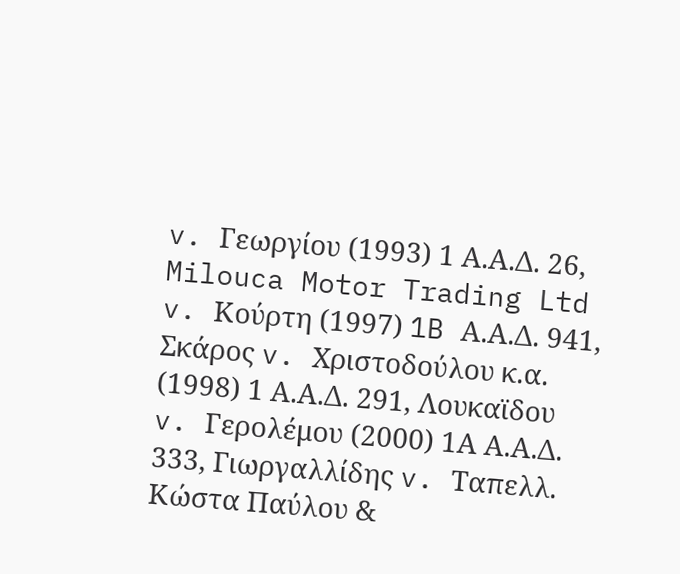v. Γεωργίου (1993) 1 Α.Α.Δ. 26, Milouca Motor Trading Ltd v. Κούρτη (1997) 1B Α.Α.Δ. 941, Σκάρος v. Χριστοδούλου κ.α. (1998) 1 Α.Α.Δ. 291, Λουκαϊδου v. Γερολέμου (2000) 1Α Α.Α.Δ. 333, Γιωργαλλίδης v. Ταπελλ. Κώστα Παύλου &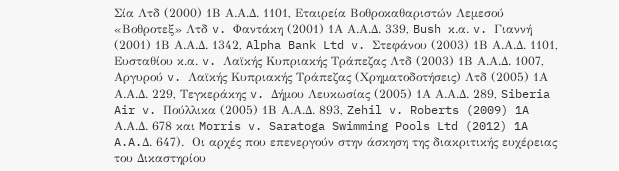Σία Λτδ (2000) 1Β Α.Α.Δ. 1101, Εταιρεία Βοθροκαθαριστών Λεμεσού «Βοθροτεξ» Λτδ v. Φαντάκη (2001) 1Α Α.Α.Δ. 339, Bush κ.α. v. Γιαννή (2001) 1Β Α.Α.Δ. 1342, Alpha Bank Ltd v. Στεφάνου (2003) 1Β Α.Α.Δ. 1101, Ευσταθίου κ.α. v. Λαϊκής Κυπριακής Τράπεζας Λτδ (2003) 1Β Α.Α.Δ. 1007, Αργυρού v. Λαϊκής Κυπριακής Τράπεζας (Χρηματοδοτήσεις) Λτδ (2005) 1Α Α.Α.Δ. 229, Τεγκεράκης v. Δήμου Λευκωσίας (2005) 1Α Α.Α.Δ. 289, Siberia Air v. Πούλλικα (2005) 1Β Α.Α.Δ. 893, Zehil v. Roberts (2009) 1A Α.Α.Δ. 678 και Morris v. Saratoga Swimming Pools Ltd (2012) 1A A.A.Δ. 647).  Οι αρχές που επενεργούν στην άσκηση της διακριτικής ευχέρειας του Δικαστηρίου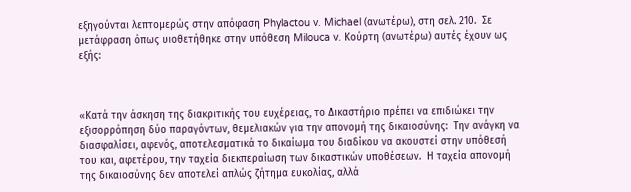εξηγούνται λεπτομερώς στην απόφαση Phylactou v. Michael (ανωτέρω), στη σελ. 210.  Σε μετάφραση όπως υιοθετήθηκε στην υπόθεση Milouca v. Κούρτη (ανωτέρω) αυτές έχουν ως εξής:



«Κατά την άσκηση της διακριτικής του ευχέρειας, το Δικαστήριο πρέπει να επιδιώκει την εξισορρόπηση δύο παραγόντων, θεμελιακών για την απονομή της δικαιοσύνης:  Την ανάγκη να διασφαλίσει, αφενός, αποτελεσματικά το δικαίωμα του διαδίκου να ακουστεί στην υπόθεσή του και, αφετέρου, την ταχεία διεκπεραίωση των δικαστικών υποθέσεων.  Η ταχεία απονομή της δικαιοσύνης δεν αποτελεί απλώς ζήτημα ευκολίας, αλλά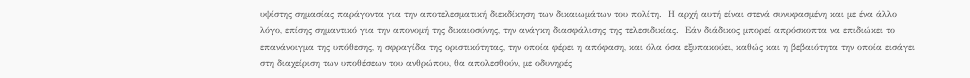υψίστης σημασίας παράγοντα για την αποτελεσματική διεκδίκηση των δικαιωμάτων του πολίτη.  Η αρχή αυτή είναι στενά συνυφασμένη και με ένα άλλο λόγο, επίσης σημαντικό για την απονομή της δικαιοσύνης, την ανάγκη διασφάλισης της τελεσιδικίας.  Εάν διάδικος μπορεί απρόσκοπτα να επιδιώκει το επανάνοιγμα της υπόθεσης, η σφραγίδα της οριστικότητας, την οποία φέρει η απόφαση, και όλα όσα εξυπακούει, καθώς και η βεβαιότητα την οποία εισάγει στη διαχείριση των υποθέσεων του ανθρώπου, θα απολεσθούν, με οδυνηρές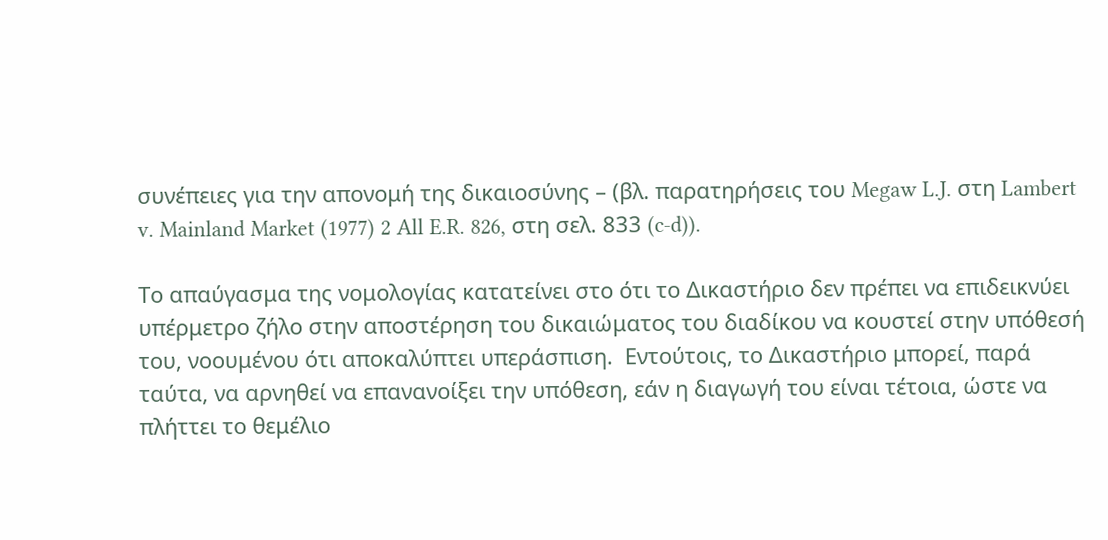συνέπειες για την απονομή της δικαιοσύνης – (βλ. παρατηρήσεις του Megaw L.J. στη Lambert v. Mainland Market (1977) 2 All E.R. 826, στη σελ. 833 (c-d)).

Το απαύγασμα της νομολογίας κατατείνει στο ότι το Δικαστήριο δεν πρέπει να επιδεικνύει υπέρμετρο ζήλο στην αποστέρηση του δικαιώματος του διαδίκου να κουστεί στην υπόθεσή του, νοουμένου ότι αποκαλύπτει υπεράσπιση.  Εντούτοις, το Δικαστήριο μπορεί, παρά ταύτα, να αρνηθεί να επανανοίξει την υπόθεση, εάν η διαγωγή του είναι τέτοια, ώστε να πλήττει το θεμέλιο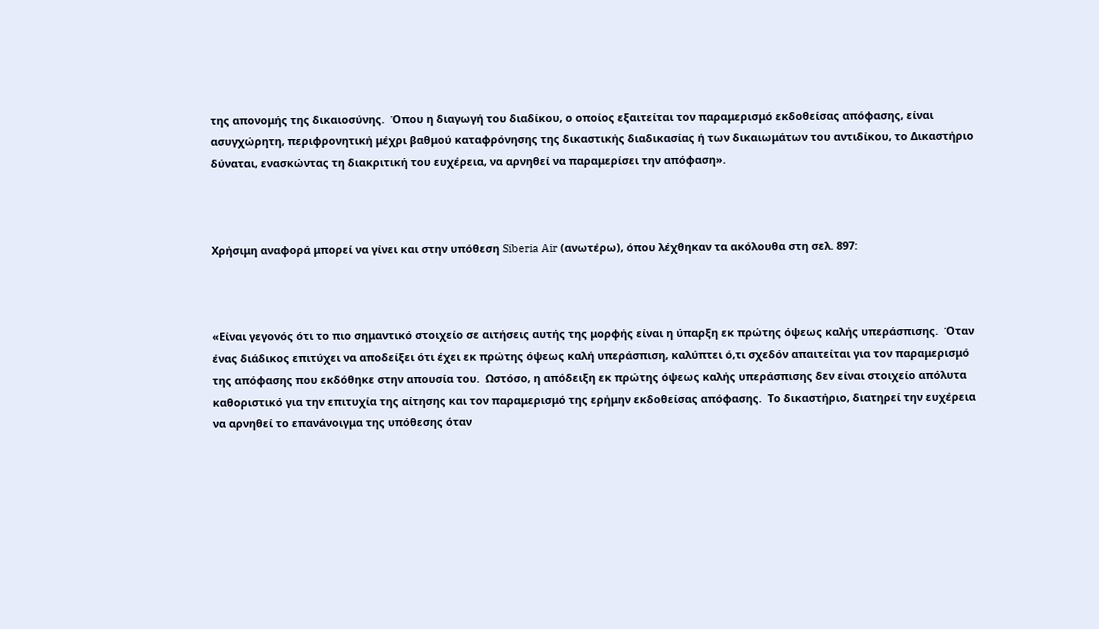της απονομής της δικαιοσύνης.  Όπου η διαγωγή του διαδίκου, ο οποίος εξαιτείται τον παραμερισμό εκδοθείσας απόφασης, είναι ασυγχώρητη, περιφρονητική μέχρι βαθμού καταφρόνησης της δικαστικής διαδικασίας ή των δικαιωμάτων του αντιδίκου, το Δικαστήριο δύναται, ενασκώντας τη διακριτική του ευχέρεια, να αρνηθεί να παραμερίσει την απόφαση».



Χρήσιμη αναφορά μπορεί να γίνει και στην υπόθεση Siberia Air (ανωτέρω), όπου λέχθηκαν τα ακόλουθα στη σελ. 897:



«Είναι γεγονός ότι το πιο σημαντικό στοιχείο σε αιτήσεις αυτής της μορφής είναι η ύπαρξη εκ πρώτης όψεως καλής υπεράσπισης.  Όταν ένας διάδικος επιτύχει να αποδείξει ότι έχει εκ πρώτης όψεως καλή υπεράσπιση, καλύπτει ό,τι σχεδόν απαιτείται για τον παραμερισμό της απόφασης που εκδόθηκε στην απουσία του.  Ωστόσο, η απόδειξη εκ πρώτης όψεως καλής υπεράσπισης δεν είναι στοιχείο απόλυτα καθοριστικό για την επιτυχία της αίτησης και τον παραμερισμό της ερήμην εκδοθείσας απόφασης.  Το δικαστήριο, διατηρεί την ευχέρεια να αρνηθεί το επανάνοιγμα της υπόθεσης όταν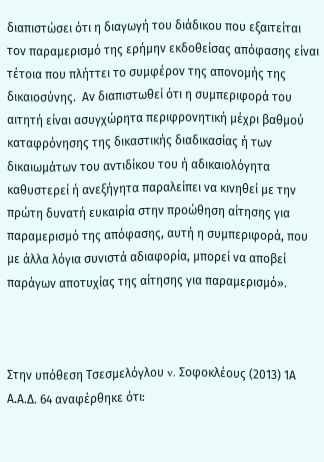διαπιστώσει ότι η διαγωγή του διάδικου που εξαιτείται τον παραμερισμό της ερήμην εκδοθείσας απόφασης είναι τέτοια που πλήττει το συμφέρον της απονομής της δικαιοσύνης.  Αν διαπιστωθεί ότι η συμπεριφορά του αιτητή είναι ασυγχώρητα περιφρονητική μέχρι βαθμού καταφρόνησης της δικαστικής διαδικασίας ή των δικαιωμάτων του αντιδίκου του ή αδικαιολόγητα καθυστερεί ή ανεξήγητα παραλείπει να κινηθεί με την πρώτη δυνατή ευκαιρία στην προώθηση αίτησης για παραμερισμό της απόφασης, αυτή η συμπεριφορά, που με άλλα λόγια συνιστά αδιαφορία, μπορεί να αποβεί παράγων αποτυχίας της αίτησης για παραμερισμό».



Στην υπόθεση Τσεσμελόγλου v. Σοφοκλέους (2013) 1Α Α.Α.Δ. 64 αναφέρθηκε ότι: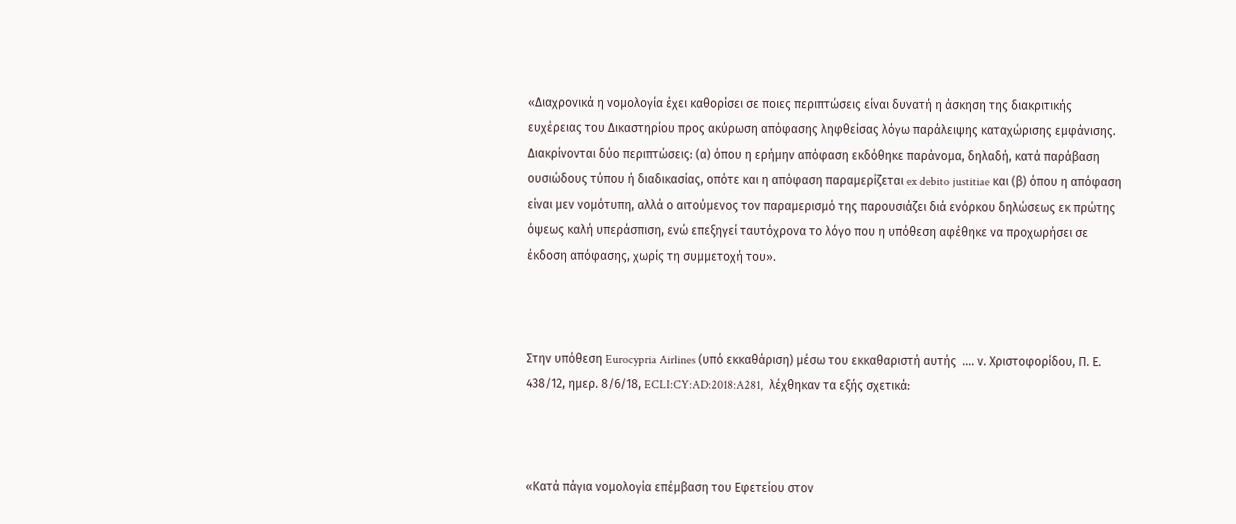«Διαχρονικά η νομολογία έχει καθορίσει σε ποιες περιπτώσεις είναι δυνατή η άσκηση της διακριτικής ευχέρειας του Δικαστηρίου προς ακύρωση απόφασης ληφθείσας λόγω παράλειψης καταχώρισης εμφάνισης.  Διακρίνονται δύο περιπτώσεις: (α) όπου η ερήμην απόφαση εκδόθηκε παράνομα, δηλαδή, κατά παράβαση ουσιώδους τύπου ή διαδικασίας, οπότε και η απόφαση παραμερίζεται ex debito justitiae και (β) όπου η απόφαση είναι μεν νομότυπη, αλλά ο αιτούμενος τον παραμερισμό της παρουσιάζει διά ενόρκου δηλώσεως εκ πρώτης όψεως καλή υπεράσπιση, ενώ επεξηγεί ταυτόχρονα το λόγο που η υπόθεση αφέθηκε να προχωρήσει σε έκδοση απόφασης, χωρίς τη συμμετοχή του».



Στην υπόθεση Eurocypria Airlines (υπό εκκαθάριση) μέσω του εκκαθαριστή αυτής  .... ν. Χριστοφορίδου, Π. Ε. 438/12, ημερ. 8/6/18, ECLI:CY:AD:2018:A281,  λέχθηκαν τα εξής σχετικά:



«Κατά πάγια νομολογία επέμβαση του Εφετείου στον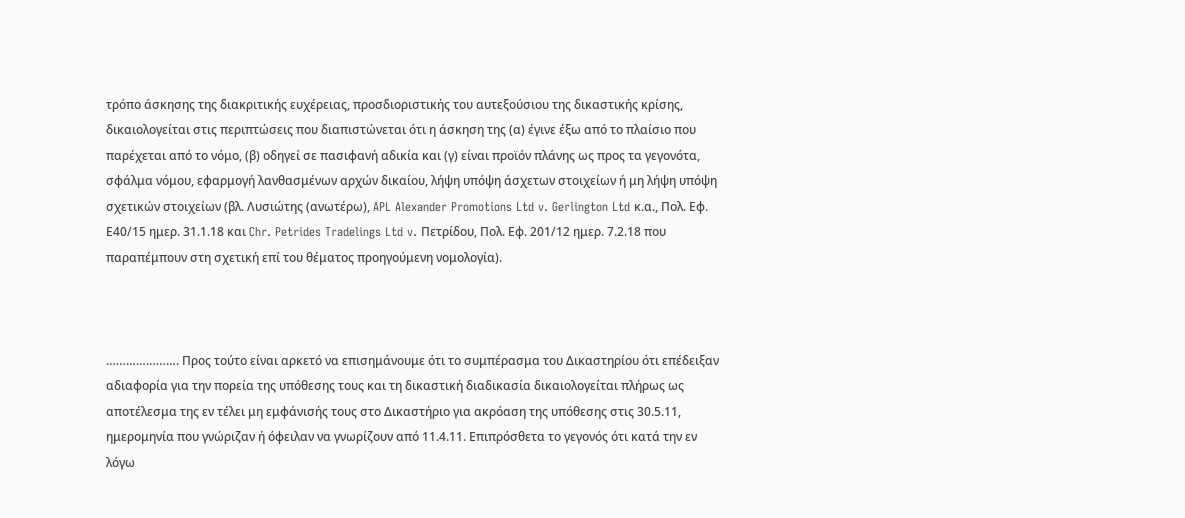τρόπο άσκησης της διακριτικής ευχέρειας, προσδιοριστικής του αυτεξούσιου της δικαστικής κρίσης, δικαιολογείται στις περιπτώσεις που διαπιστώνεται ότι η άσκηση της (α) έγινε έξω από το πλαίσιο που παρέχεται από το νόμο, (β) οδηγεί σε πασιφανή αδικία και (γ) είναι προϊόν πλάνης ως προς τα γεγονότα, σφάλμα νόμου, εφαρμογή λανθασμένων αρχών δικαίου, λήψη υπόψη άσχετων στοιχείων ή μη λήψη υπόψη σχετικών στοιχείων (βλ. Λυσιώτης (ανωτέρω), APL Alexander Promotions Ltd v. Gerlington Ltd κ.α., Πολ. Εφ. Ε40/15 ημερ. 31.1.18 και Chr. Petrides Tradelings Ltd v. Πετρίδου, Πολ. Εφ. 201/12 ημερ. 7.2.18 που παραπέμπουν στη σχετική επί του θέματος προηγούμενη νομολογία).



…………………. Προς τούτο είναι αρκετό να επισημάνουμε ότι το συμπέρασμα του Δικαστηρίου ότι επέδειξαν αδιαφορία για την πορεία της υπόθεσης τους και τη δικαστική διαδικασία δικαιολογείται πλήρως ως αποτέλεσμα της εν τέλει μη εμφάνισής τους στο Δικαστήριο για ακρόαση της υπόθεσης στις 30.5.11, ημερομηνία που γνώριζαν ή όφειλαν να γνωρίζουν από 11.4.11. Επιπρόσθετα το γεγονός ότι κατά την εν λόγω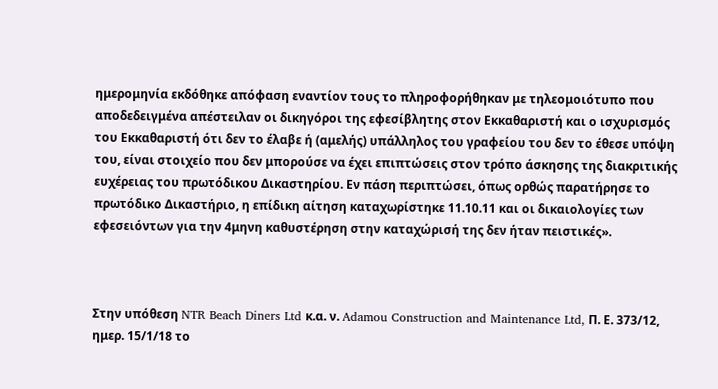ημερομηνία εκδόθηκε απόφαση εναντίον τους το πληροφορήθηκαν με τηλεομοιότυπο που αποδεδειγμένα απέστειλαν οι δικηγόροι της εφεσίβλητης στον Εκκαθαριστή και ο ισχυρισμός του Εκκαθαριστή ότι δεν το έλαβε ή (αμελής) υπάλληλος του γραφείου του δεν το έθεσε υπόψη του, είναι στοιχείο που δεν μπορούσε να έχει επιπτώσεις στον τρόπο άσκησης της διακριτικής ευχέρειας του πρωτόδικου Δικαστηρίου. Εν πάση περιπτώσει, όπως ορθώς παρατήρησε το πρωτόδικο Δικαστήριο, η επίδικη αίτηση καταχωρίστηκε 11.10.11 και οι δικαιολογίες των εφεσειόντων για την 4μηνη καθυστέρηση στην καταχώρισή της δεν ήταν πειστικές».



Στην υπόθεση NTR Beach Diners Ltd κ.α. ν. Adamou Construction and Maintenance Ltd, Π. Ε. 373/12, ημερ. 15/1/18 το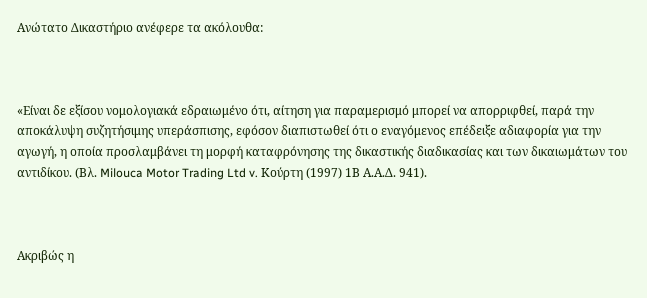Ανώτατο Δικαστήριο ανέφερε τα ακόλουθα:



«Είναι δε εξίσου νομολογιακά εδραιωμένο ότι, αίτηση για παραμερισμό μπορεί να απορριφθεί, παρά την αποκάλυψη συζητήσιμης υπεράσπισης, εφόσον διαπιστωθεί ότι ο εναγόμενος επέδειξε αδιαφορία για την αγωγή, η οποία προσλαμβάνει τη μορφή καταφρόνησης της δικαστικής διαδικασίας και των δικαιωμάτων του αντιδίκου. (Βλ. Milouca Motor Trading Ltd v. Κούρτη (1997) 1Β Α.Α.Δ. 941).



Ακριβώς η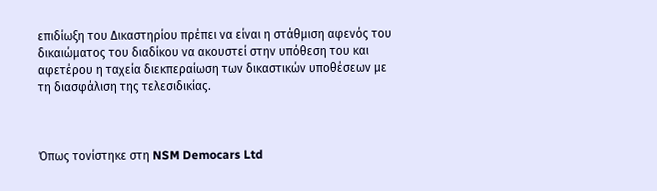επιδίωξη του Δικαστηρίου πρέπει να είναι η στάθμιση αφενός του δικαιώματος του διαδίκου να ακουστεί στην υπόθεση του και αφετέρου η ταχεία διεκπεραίωση των δικαστικών υποθέσεων με τη διασφάλιση της τελεσιδικίας.



Όπως τονίστηκε στη NSM Democars Ltd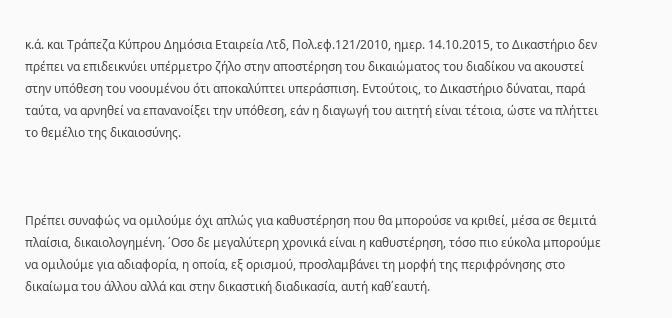κ.ά. και Τράπεζα Κύπρου Δημόσια Εταιρεία Λτδ, Πολ.εφ.121/2010, ημερ. 14.10.2015, το Δικαστήριο δεν πρέπει να επιδεικνύει υπέρμετρο ζήλο στην αποστέρηση του δικαιώματος του διαδίκου να ακουστεί στην υπόθεση του νοουμένου ότι αποκαλύπτει υπεράσπιση. Εντούτοις, το Δικαστήριο δύναται, παρά ταύτα, να αρνηθεί να επανανοίξει την υπόθεση, εάν η διαγωγή του αιτητή είναι τέτοια, ώστε να πλήττει το θεμέλιο της δικαιοσύνης.



Πρέπει συναφώς να ομιλούμε όχι απλώς για καθυστέρηση που θα μπορούσε να κριθεί, μέσα σε θεμιτά πλαίσια, δικαιολογημένη. ΄Οσο δε μεγαλύτερη χρονικά είναι η καθυστέρηση, τόσο πιο εύκολα μπορούμε να ομιλούμε για αδιαφορία, η οποία, εξ ορισμού, προσλαμβάνει τη μορφή της περιφρόνησης στο δικαίωμα του άλλου αλλά και στην δικαστική διαδικασία, αυτή καθ΄εαυτή.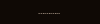………..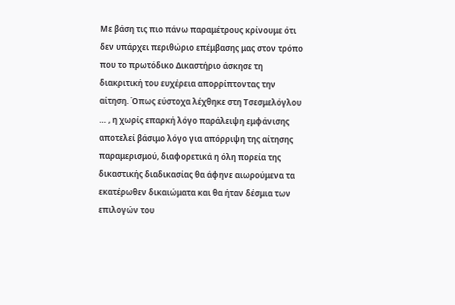Με βάση τις πιο πάνω παραμέτρους κρίνουμε ότι δεν υπάρχει περιθώριο επέμβασης μας στον τρόπο που το πρωτόδικο Δικαστήριο άσκησε τη διακριτική του ευχέρεια απορρίπτοντας την αίτηση. Όπως εύστοχα λέχθηκε στη Τσεσμελόγλου … , η χωρίς επαρκή λόγο παράλειψη εμφάνισης αποτελεί βάσιμο λόγο για απόρριψη της αίτησης παραμερισμού, διαφορετικά η όλη πορεία της δικαστικής διαδικασίας θα άφηνε αιωρούμενα τα εκατέρωθεν δικαιώματα και θα ήταν δέσμια των επιλογών του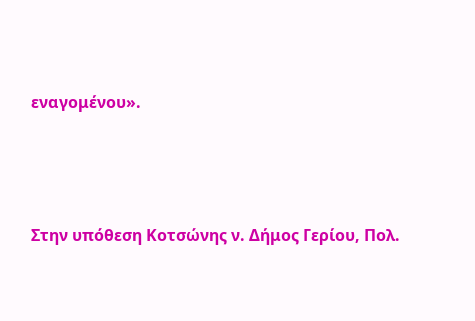εναγομένου».



Στην υπόθεση Κοτσώνης ν. Δήμος Γερίου, Πολ.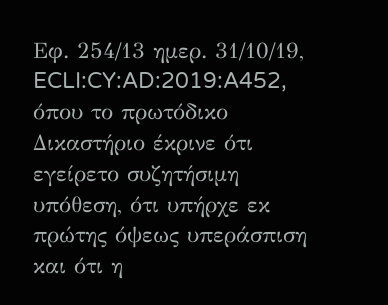Εφ. 254/13 ημερ. 31/10/19, ECLI:CY:AD:2019:A452, όπου το πρωτόδικο Δικαστήριο έκρινε ότι εγείρετο συζητήσιμη υπόθεση, ότι υπήρχε εκ πρώτης όψεως υπεράσπιση και ότι η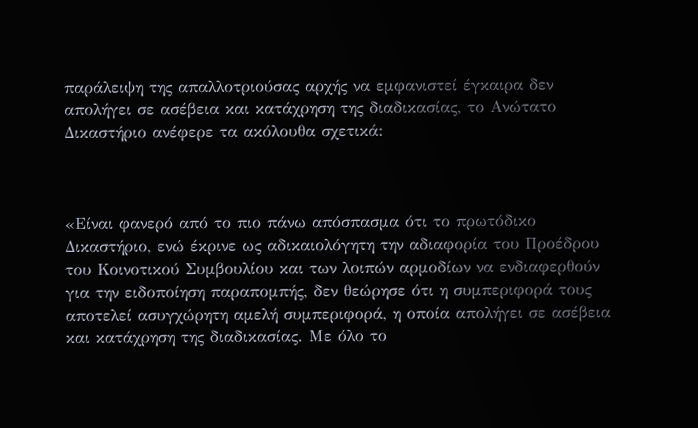παράλειψη της απαλλοτριούσας αρχής να εμφανιστεί έγκαιρα δεν απολήγει σε ασέβεια και κατάχρηση της διαδικασίας, το Ανώτατο Δικαστήριο ανέφερε τα ακόλουθα σχετικά:



«Είναι φανερό από το πιο πάνω απόσπασμα ότι το πρωτόδικο Δικαστήριο, ενώ έκρινε ως αδικαιολόγητη την αδιαφορία του Προέδρου του Κοινοτικού Συμβουλίου και των λοιπών αρμοδίων να ενδιαφερθούν για την ειδοποίηση παραπομπής, δεν θεώρησε ότι η συμπεριφορά τους αποτελεί ασυγχώρητη αμελή συμπεριφορά, η οποία απολήγει σε ασέβεια και κατάχρηση της διαδικασίας. Με όλο το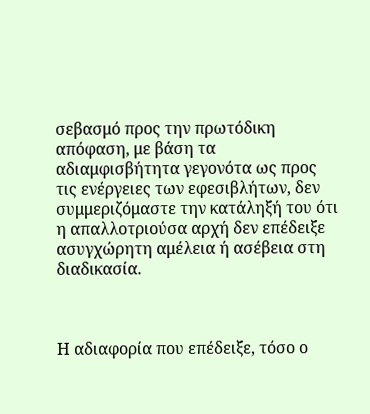σεβασμό προς την πρωτόδικη απόφαση, με βάση τα αδιαμφισβήτητα γεγονότα ως προς τις ενέργειες των εφεσιβλήτων, δεν συμμεριζόμαστε την κατάληξή του ότι η απαλλοτριούσα αρχή δεν επέδειξε ασυγχώρητη αμέλεια ή ασέβεια στη διαδικασία.



Η αδιαφορία που επέδειξε, τόσο ο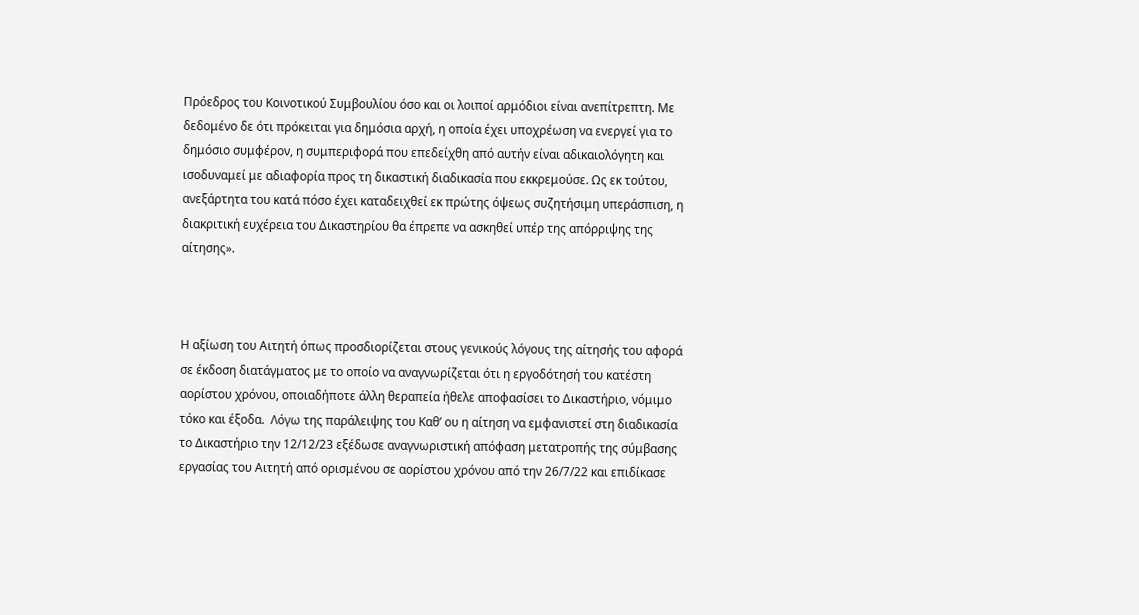Πρόεδρος του Κοινοτικού Συμβουλίου όσο και οι λοιποί αρμόδιοι είναι ανεπίτρεπτη. Με δεδομένο δε ότι πρόκειται για δημόσια αρχή, η οποία έχει υποχρέωση να ενεργεί για το δημόσιο συμφέρον, η συμπεριφορά που επεδείχθη από αυτήν είναι αδικαιολόγητη και ισοδυναμεί με αδιαφορία προς τη δικαστική διαδικασία που εκκρεμούσε. Ως εκ τούτου, ανεξάρτητα του κατά πόσο έχει καταδειχθεί εκ πρώτης όψεως συζητήσιμη υπεράσπιση, η διακριτική ευχέρεια του Δικαστηρίου θα έπρεπε να ασκηθεί υπέρ της απόρριψης της αίτησης».



Η αξίωση του Αιτητή όπως προσδιορίζεται στους γενικούς λόγους της αίτησής του αφορά σε έκδοση διατάγματος με το οποίο να αναγνωρίζεται ότι η εργοδότησή του κατέστη αορίστου χρόνου, οποιαδήποτε άλλη θεραπεία ήθελε αποφασίσει το Δικαστήριο, νόμιμο τόκο και έξοδα.  Λόγω της παράλειψης του Καθ’ ου η αίτηση να εμφανιστεί στη διαδικασία το Δικαστήριο την 12/12/23 εξέδωσε αναγνωριστική απόφαση μετατροπής της σύμβασης εργασίας του Αιτητή από ορισμένου σε αορίστου χρόνου από την 26/7/22 και επιδίκασε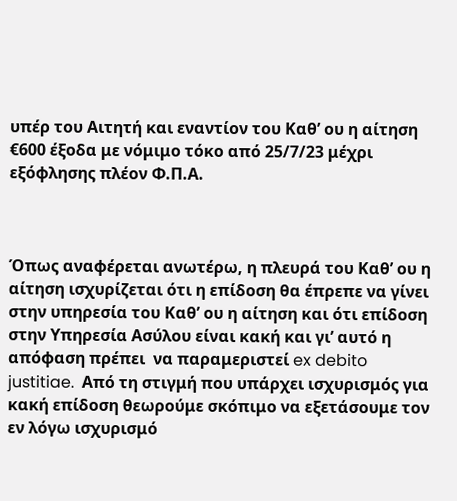υπέρ του Αιτητή και εναντίον του Καθ’ ου η αίτηση €600 έξοδα με νόμιμο τόκο από 25/7/23 μέχρι εξόφλησης πλέον Φ.Π.Α.



Όπως αναφέρεται ανωτέρω, η πλευρά του Καθ’ ου η αίτηση ισχυρίζεται ότι η επίδοση θα έπρεπε να γίνει στην υπηρεσία του Καθ’ ου η αίτηση και ότι επίδοση στην Υπηρεσία Ασύλου είναι κακή και γι’ αυτό η απόφαση πρέπει  να παραμεριστεί ex debito justitiae.  Από τη στιγμή που υπάρχει ισχυρισμός για κακή επίδοση θεωρούμε σκόπιμο να εξετάσουμε τον εν λόγω ισχυρισμό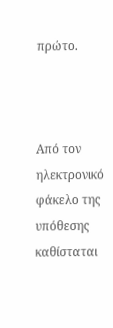πρώτο.



Από τον ηλεκτρονικό φάκελο της υπόθεσης καθίσταται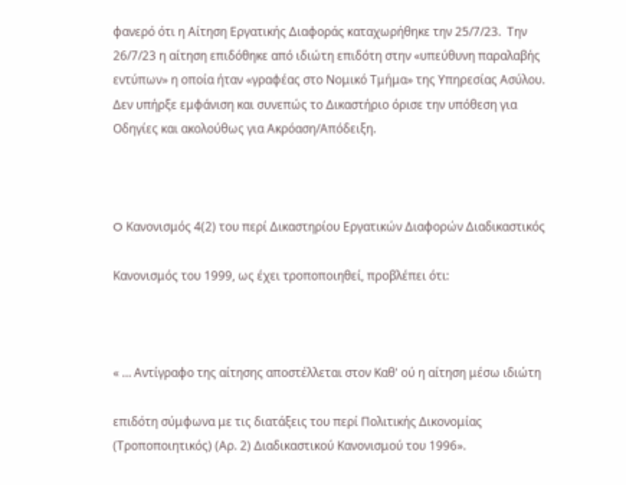φανερό ότι η Αίτηση Εργατικής Διαφοράς καταχωρήθηκε την 25/7/23.  Την 26/7/23 η αίτηση επιδόθηκε από ιδιώτη επιδότη στην «υπεύθυνη παραλαβής εντύπων» η οποία ήταν «γραφέας στο Νομικό Τμήμα» της Υπηρεσίας Ασύλου.  Δεν υπήρξε εμφάνιση και συνεπώς το Δικαστήριο όρισε την υπόθεση για Οδηγίες και ακολούθως για Ακρόαση/Απόδειξη.



O Κανονισμός 4(2) του περί Δικαστηρίου Εργατικών Διαφορών Διαδικαστικός

Κανονισμός του 1999, ως έχει τροποποιηθεί, προβλέπει ότι:



« … Αντίγραφο της αίτησης αποστέλλεται στον Καθ' ού η αίτηση μέσω ιδιώτη

επιδότη σύμφωνα με τις διατάξεις του περί Πολιτικής Δικονομίας (Τροποποιητικός) (Αρ. 2) Διαδικαστικού Κανονισμού του 1996».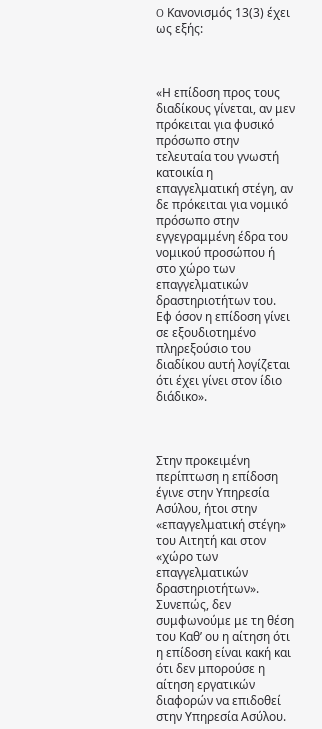O Κανονισμός 13(3) έχει ως εξής:



«Η επίδοση προς τους διαδίκους γίνεται, αν μεν πρόκειται για φυσικό πρόσωπο στην τελευταία του γνωστή κατοικία η επαγγελματική στέγη, αν δε πρόκειται για νομικό πρόσωπο στην εγγεγραμμένη έδρα του νομικού προσώπου ή στο χώρο των επαγγελματικών δραστηριοτήτων του.  Εφ όσον η επίδοση γίνει σε εξουδιοτημένο πληρεξούσιο του διαδίκου αυτή λογίζεται ότι έχει γίνει στον ίδιο διάδικο».



Στην προκειμένη περίπτωση η επίδοση έγινε στην Υπηρεσία Ασύλου, ήτοι στην «επαγγελματική στέγη» του Αιτητή και στον «χώρο των επαγγελματικών δραστηριοτήτων».  Συνεπώς, δεν συμφωνούμε με τη θέση του Καθ’ ου η αίτηση ότι η επίδοση είναι κακή και ότι δεν μπορούσε η αίτηση εργατικών διαφορών να επιδοθεί στην Υπηρεσία Ασύλου.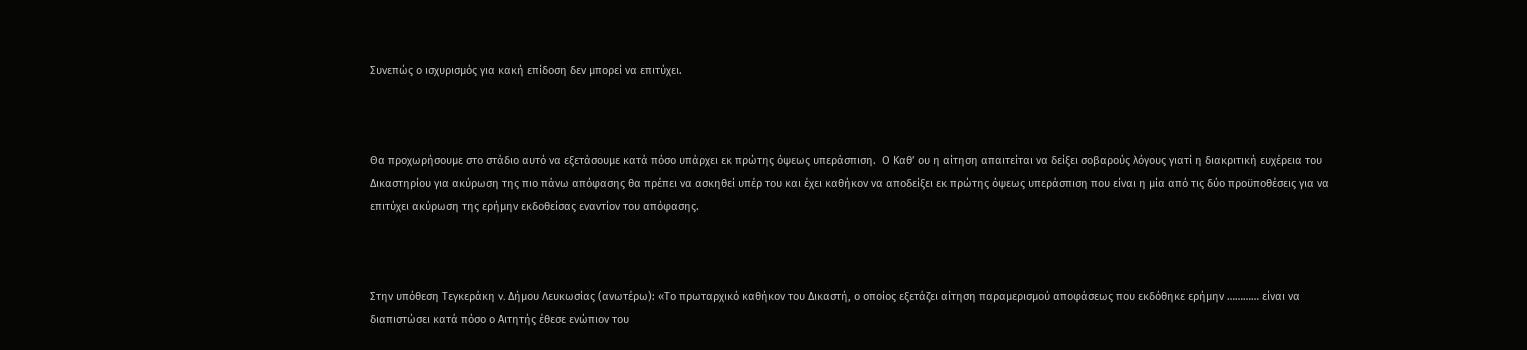Συνεπώς ο ισχυρισμός για κακή επίδοση δεν μπορεί να επιτύχει.



Θα προχωρήσουμε στο στάδιο αυτό να εξετάσουμε κατά πόσο υπάρχει εκ πρώτης όψεως υπεράσπιση.  Ο Καθ’ ου η αίτηση απαιτείται να δείξει σοβαρούς λόγους γιατί η διακριτική ευχέρεια του Δικαστηρίου για ακύρωση της πιο πάνω απόφασης θα πρέπει να ασκηθεί υπέρ του και έχει καθήκον να αποδείξει εκ πρώτης όψεως υπεράσπιση που είναι η μία από τις δύο προϋποθέσεις για να επιτύχει ακύρωση της ερήμην εκδοθείσας εναντίον του απόφασης.



Στην υπόθεση Τεγκεράκη v. Δήμου Λευκωσίας (ανωτέρω): «Το πρωταρχικό καθήκον του Δικαστή, ο οποίος εξετάζει αίτηση παραμερισμού αποφάσεως που εκδόθηκε ερήμην ………… είναι να διαπιστώσει κατά πόσο ο Αιτητής έθεσε ενώπιον του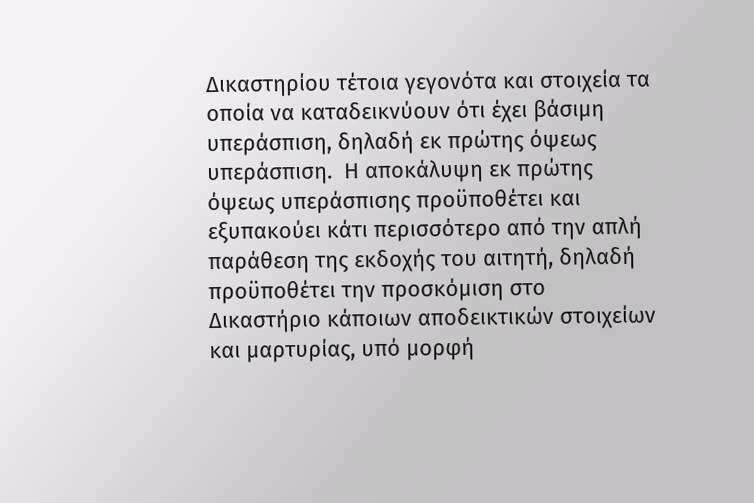Δικαστηρίου τέτοια γεγονότα και στοιχεία τα οποία να καταδεικνύουν ότι έχει βάσιμη υπεράσπιση, δηλαδή εκ πρώτης όψεως υπεράσπιση.  Η αποκάλυψη εκ πρώτης όψεως υπεράσπισης προϋποθέτει και εξυπακούει κάτι περισσότερο από την απλή παράθεση της εκδοχής του αιτητή, δηλαδή προϋποθέτει την προσκόμιση στο Δικαστήριο κάποιων αποδεικτικών στοιχείων και μαρτυρίας, υπό μορφή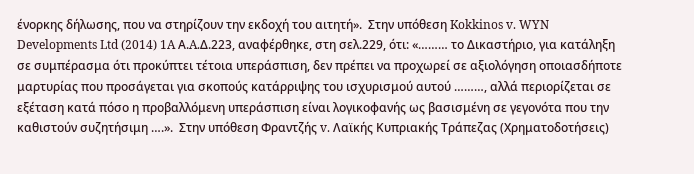ένορκης δήλωσης, που να στηρίζουν την εκδοχή του αιτητή».  Στην υπόθεση Kokkinos v. WYN Developments Ltd (2014) 1A Α.A.Δ.223, αναφέρθηκε, στη σελ.229, ότι: «……… το Δικαστήριο, για κατάληξη σε συμπέρασμα ότι προκύπτει τέτοια υπεράσπιση, δεν πρέπει να προχωρεί σε αξιολόγηση οποιασδήποτε μαρτυρίας που προσάγεται για σκοπούς κατάρριψης του ισχυρισμού αυτού ………, αλλά περιορίζεται σε εξέταση κατά πόσο η προβαλλόμενη υπεράσπιση είναι λογικοφανής ως βασισμένη σε γεγονότα που την καθιστούν συζητήσιμη ….».  Στην υπόθεση Φραντζής v. Λαϊκής Κυπριακής Τράπεζας (Χρηματοδοτήσεις)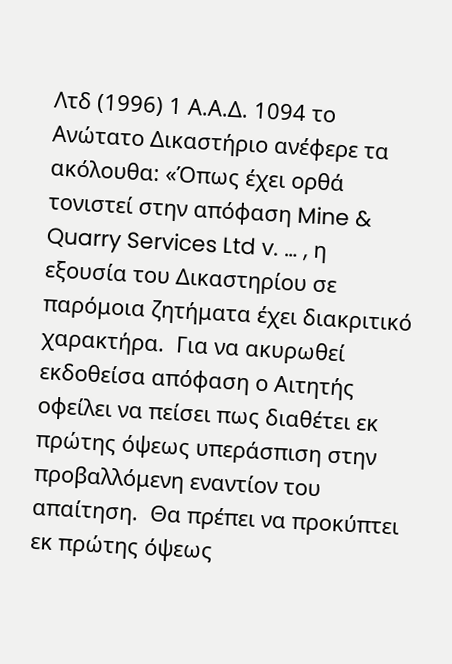Λτδ (1996) 1 Α.Α.Δ. 1094 το Ανώτατο Δικαστήριο ανέφερε τα ακόλουθα: «Όπως έχει ορθά τονιστεί στην απόφαση Mine & Quarry Services Ltd v. … , η εξουσία του Δικαστηρίου σε παρόμοια ζητήματα έχει διακριτικό χαρακτήρα.  Για να ακυρωθεί εκδοθείσα απόφαση ο Αιτητής οφείλει να πείσει πως διαθέτει εκ πρώτης όψεως υπεράσπιση στην προβαλλόμενη εναντίον του απαίτηση.  Θα πρέπει να προκύπτει εκ πρώτης όψεως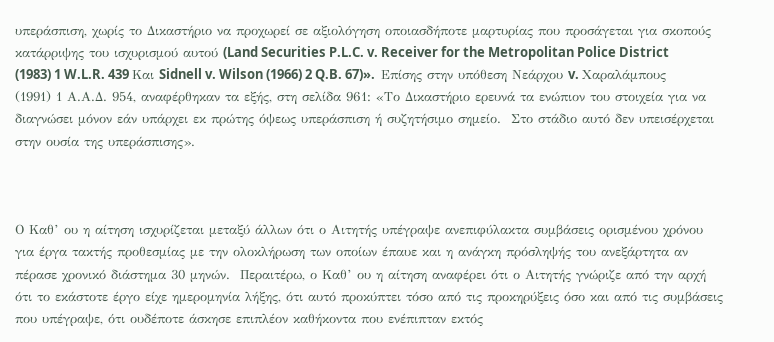υπεράσπιση, χωρίς το Δικαστήριο να προχωρεί σε αξιολόγηση οποιασδήποτε μαρτυρίας που προσάγεται για σκοπούς κατάρριψης του ισχυρισμού αυτού (Land Securities P.L.C. v. Receiver for the Metropolitan Police District (1983) 1 W.L.R. 439 Και Sidnell v. Wilson (1966) 2 Q.B. 67)».  Επίσης στην υπόθεση Νεάρχου v. Χαραλάμπους (1991) 1 Α.Α.Δ. 954, αναφέρθηκαν τα εξής, στη σελίδα 961: «Το Δικαστήριο ερευνά τα ενώπιον του στοιχεία για να διαγνώσει μόνον εάν υπάρχει εκ πρώτης όψεως υπεράσπιση ή συζητήσιμο σημείο.  Στο στάδιο αυτό δεν υπεισέρχεται στην ουσία της υπεράσπισης».



Ο Καθ’ ου η αίτηση ισχυρίζεται μεταξύ άλλων ότι ο Αιτητής υπέγραψε ανεπιφύλακτα συμβάσεις ορισμένου χρόνου για έργα τακτής προθεσμίας με την ολοκλήρωση των οποίων έπαυε και η ανάγκη πρόσληψής του ανεξάρτητα αν πέρασε χρονικό διάστημα 30 μηνών.  Περαιτέρω, ο Καθ’ ου η αίτηση αναφέρει ότι ο Αιτητής γνώριζε από την αρχή ότι το εκάστοτε έργο είχε ημερομηνία λήξης, ότι αυτό προκύπτει τόσο από τις προκηρύξεις όσο και από τις συμβάσεις που υπέγραψε, ότι ουδέποτε άσκησε επιπλέον καθήκοντα που ενέπιπταν εκτός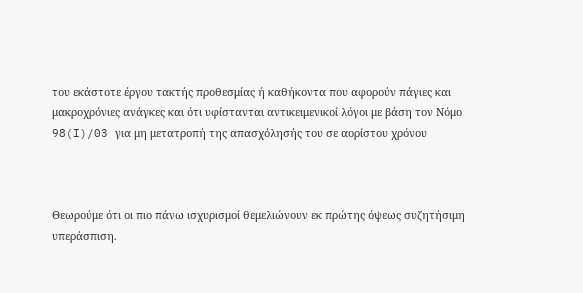του εκάστοτε έργου τακτής προθεσμίας ή καθήκοντα που αφορούν πάγιες και μακροχρόνιες ανάγκες και ότι υφίστανται αντικειμενικοί λόγοι με βάση τον Νόμο 98(I)/03 για μη μετατροπή της απασχόλησής του σε αορίστου χρόνου



Θεωρούμε ότι οι πιο πάνω ισχυρισμοί θεμελιώνουν εκ πρώτης όψεως συζητήσιμη  υπεράσπιση.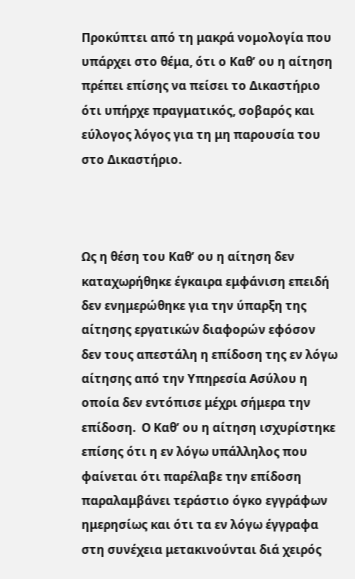Προκύπτει από τη μακρά νομολογία που υπάρχει στο θέμα, ότι ο Καθ’ ου η αίτηση πρέπει επίσης να πείσει το Δικαστήριο ότι υπήρχε πραγματικός, σοβαρός και εύλογος λόγος για τη μη παρουσία του στο Δικαστήριο.



Ως η θέση του Καθ’ ου η αίτηση δεν καταχωρήθηκε έγκαιρα εμφάνιση επειδή δεν ενημερώθηκε για την ύπαρξη της αίτησης εργατικών διαφορών εφόσον δεν τους απεστάλη η επίδοση της εν λόγω αίτησης από την Υπηρεσία Ασύλου η οποία δεν εντόπισε μέχρι σήμερα την επίδοση.  Ο Καθ’ ου η αίτηση ισχυρίστηκε επίσης ότι η εν λόγω υπάλληλος που φαίνεται ότι παρέλαβε την επίδοση παραλαμβάνει τεράστιο όγκο εγγράφων ημερησίως και ότι τα εν λόγω έγγραφα στη συνέχεια μετακινούνται διά χειρός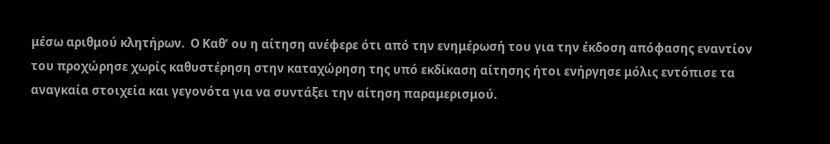μέσω αριθμού κλητήρων.  Ο Καθ’ ου η αίτηση ανέφερε ότι από την ενημέρωσή του για την έκδοση απόφασης εναντίον του προχώρησε χωρίς καθυστέρηση στην καταχώρηση της υπό εκδίκαση αίτησης ήτοι ενήργησε μόλις εντόπισε τα αναγκαία στοιχεία και γεγονότα για να συντάξει την αίτηση παραμερισμού.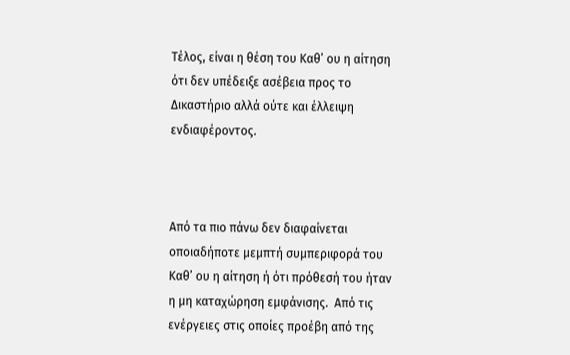Τέλος, είναι η θέση του Καθ’ ου η αίτηση ότι δεν υπέδειξε ασέβεια προς το Δικαστήριο αλλά ούτε και έλλειψη ενδιαφέροντος.



Από τα πιο πάνω δεν διαφαίνεται οποιαδήποτε μεμπτή συμπεριφορά του Καθ’ ου η αίτηση ή ότι πρόθεσή του ήταν η μη καταχώρηση εμφάνισης.  Από τις ενέργειες στις οποίες προέβη από της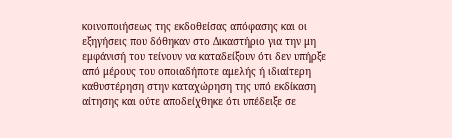κοινοποιήσεως της εκδοθείσας απόφασης και οι εξηγήσεις που δόθηκαν στο Δικαστήριο για την μη εμφάνισή του τείνουν να καταδείξουν ότι δεν υπήρξε από μέρους του οποιαδήποτε αμελής ή ιδιαίτερη καθυστέρηση στην καταχώρηση της υπό εκδίκαση αίτησης και ούτε αποδείχθηκε ότι υπέδειξε σε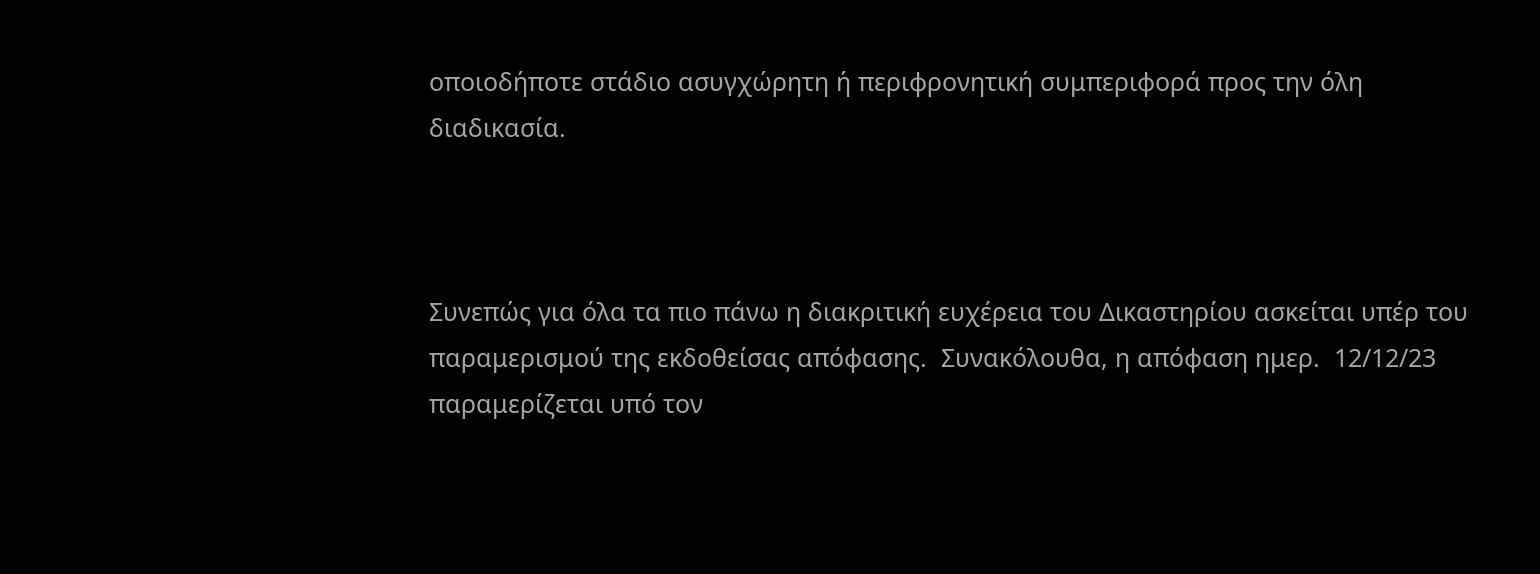οποιοδήποτε στάδιο ασυγχώρητη ή περιφρονητική συμπεριφορά προς την όλη διαδικασία.



Συνεπώς για όλα τα πιο πάνω η διακριτική ευχέρεια του Δικαστηρίου ασκείται υπέρ του παραμερισμού της εκδοθείσας απόφασης.  Συνακόλουθα, η απόφαση ημερ.  12/12/23 παραμερίζεται υπό τον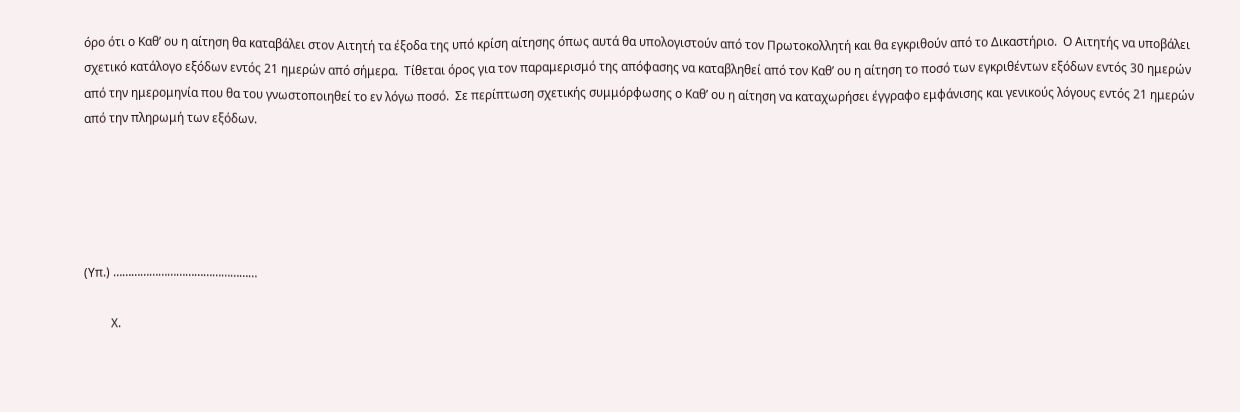όρο ότι ο Καθ’ ου η αίτηση θα καταβάλει στον Αιτητή τα έξοδα της υπό κρίση αίτησης όπως αυτά θα υπολογιστούν από τον Πρωτοκολλητή και θα εγκριθούν από το Δικαστήριο.  Ο Αιτητής να υποβάλει σχετικό κατάλογο εξόδων εντός 21 ημερών από σήμερα.  Τίθεται όρος για τον παραμερισμό της απόφασης να καταβληθεί από τον Καθ’ ου η αίτηση το ποσό των εγκριθέντων εξόδων εντός 30 ημερών από την ημερομηνία που θα του γνωστοποιηθεί το εν λόγω ποσό.  Σε περίπτωση σχετικής συμμόρφωσης ο Καθ’ ου η αίτηση να καταχωρήσει έγγραφο εμφάνισης και γενικούς λόγους εντός 21 ημερών από την πληρωμή των εξόδων.





(Υπ.) …………………………………………

         Χ.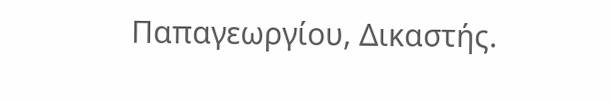Παπαγεωργίου, Δικαστής.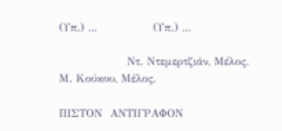(Υπ.) ...              (Υπ.) ...

                 Ντ. Ντεμερτζιάν, Μέλος.                                    Μ. Κούκου, Μέλος.

ΠΙΣΤΟΝ  ΑΝΤΙΓΡΑΦΟΝ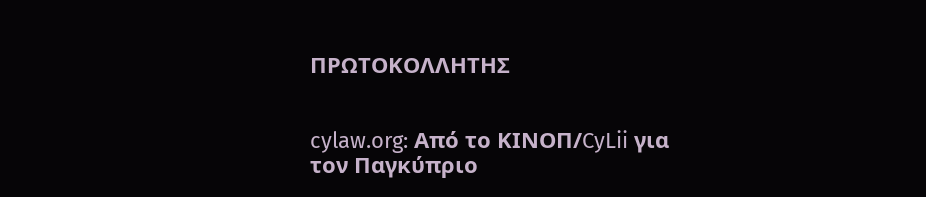ΠΡΩΤΟΚΟΛΛΗΤΗΣ


cylaw.org: Από το ΚΙΝOΠ/CyLii για τον Παγκύπριο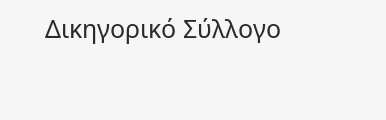Δικηγορικό Σύλλογο